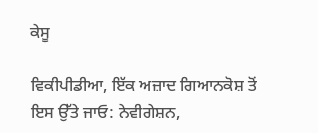ਕੇਸੂ

ਵਿਕੀਪੀਡੀਆ, ਇੱਕ ਅਜ਼ਾਦ ਗਿਆਨਕੋਸ਼ ਤੋਂ
ਇਸ ਉੱਤੇ ਜਾਓ: ਨੇਵੀਗੇਸ਼ਨ,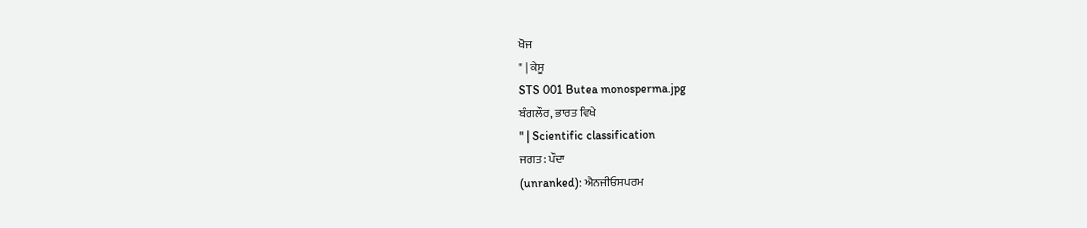ਖੋਜ
" | ਕੇਸੂ
STS 001 Butea monosperma.jpg
ਬੰਗਲੌਰ, ਭਾਰਤ ਵਿਖੇ
" | Scientific classification
ਜਗਤ: ਪੌਦਾ
(unranked): ਐਨਜੀਓਸਪਰਮ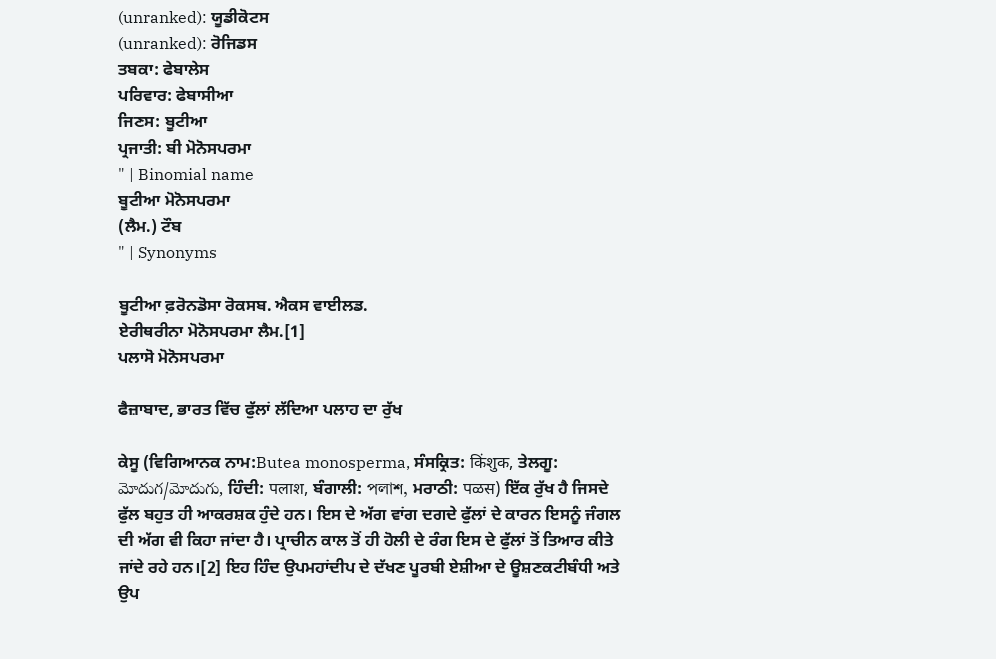(unranked): ਯੂਡੀਕੋਟਸ
(unranked): ਰੋਜਿਡਸ
ਤਬਕਾ: ਫੇਬਾਲੇਸ
ਪਰਿਵਾਰ: ਫੇਬਾਸੀਆ
ਜਿਣਸ: ਬੂਟੀਆ
ਪ੍ਰਜਾਤੀ: ਬੀ ਮੋਨੋਸਪਰਮਾ
" | Binomial name
ਬੂਟੀਆ ਮੋਨੋਸਪਰਮਾ
(ਲੈਮ.) ਟੌਬ
" | Synonyms

ਬੂਟੀਆ ਫ਼ਰੋਨਡੋਸਾ ਰੋਕਸਬ. ਐਕਸ ਵਾਈਲਡ.
ਏਰੀਥਰੀਨਾ ਮੋਨੋਸਪਰਮਾ ਲੈਮ.[1]
ਪਲਾਸੋ ਮੋਨੋਸਪਰਮਾ

ਫੈਜ਼ਾਬਾਦ, ਭਾਰਤ ਵਿੱਚ ਫੁੱਲਾਂ ਲੱਦਿਆ ਪਲਾਹ ਦਾ ਰੁੱਖ

ਕੇਸੂ (ਵਿਗਿਆਨਕ ਨਾਮ:Butea monosperma, ਸੰਸਕ੍ਰਿਤ: किंशुक, ਤੇਲਗੂ: మోదుగ/మోదుగు, ਹਿੰਦੀ: पलाश, ਬੰਗਾਲੀ: পলাশ, ਮਰਾਠੀ: पळस) ਇੱਕ ਰੁੱਖ ਹੈ ਜਿਸਦੇ ਫੁੱਲ ਬਹੁਤ ਹੀ ਆਕਰਸ਼ਕ ਹੁੰਦੇ ਹਨ। ਇਸ ਦੇ ਅੱਗ ਵਾਂਗ ਦਗਦੇ ਫੁੱਲਾਂ ਦੇ ਕਾਰਨ ਇਸਨੂੰ ਜੰਗਲ ਦੀ ਅੱਗ ਵੀ ਕਿਹਾ ਜਾਂਦਾ ਹੈ। ਪ੍ਰਾਚੀਨ ਕਾਲ ਤੋਂ ਹੀ ਹੋਲੀ ਦੇ ਰੰਗ ਇਸ ਦੇ ਫੁੱਲਾਂ ਤੋਂ ਤਿਆਰ ਕੀਤੇ ਜਾਂਦੇ ਰਹੇ ਹਨ।[2] ਇਹ ਹਿੰਦ ਉਪਮਹਾਂਦੀਪ ਦੇ ਦੱਖਣ ਪੂਰਬੀ ਏਸ਼ੀਆ ਦੇ ਊਸ਼ਣਕਟੀਬੰਧੀ ਅਤੇ ਉਪ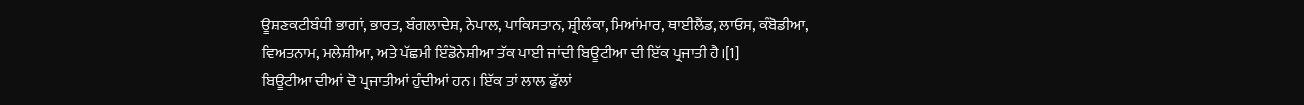ਊਸ਼ਣਕਟੀਬੰਧੀ ਭਾਗਾਂ, ਭਾਰਤ, ਬੰਗਲਾਦੇਸ਼, ਨੇਪਾਲ, ਪਾਕਿਸਤਾਨ, ਸ਼੍ਰੀਲੰਕਾ, ਮਿਆਂਮਾਰ, ਥਾਈਲੈਂਡ, ਲਾਓਸ, ਕੰਬੋਡੀਆ, ਵਿਅਤਨਾਮ, ਮਲੇਸ਼ੀਆ, ਅਤੇ ਪੱਛਮੀ ਇੰਡੋਨੇਸ਼ੀਆ ਤੱਕ ਪਾਈ ਜਾਂਦੀ ਬਿਊਟੀਆ ਦੀ ਇੱਕ ਪ੍ਰਜਾਤੀ ਹੈ।[1]
ਬਿਊਟੀਆ ਦੀਆਂ ਦੋ ਪ੍ਰਜਾਤੀਆਂ ਹੁੰਦੀਆਂ ਹਨ। ਇੱਕ ਤਾਂ ਲਾਲ ਫੁੱਲਾਂ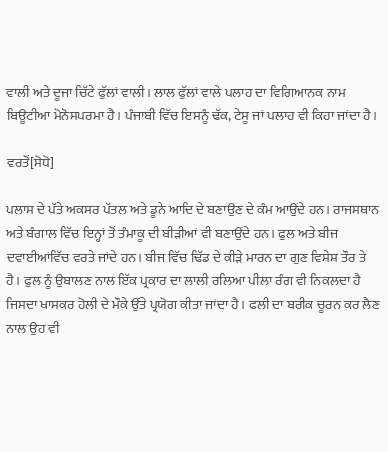ਵਾਲੀ ਅਤੇ ਦੂਜਾ ਚਿੱਟੇ ਫੁੱਲਾਂ ਵਾਲੀ। ਲਾਲ ਫੁੱਲਾਂ ਵਾਲੇ ਪਲਾਹ ਦਾ ਵਿਗਿਆਨਕ ਨਾਮ ਬਿਊਟੀਆ ਮੋਨੋਸਪਰਮਾ ਹੈ। ਪੰਜਾਬੀ ਵਿੱਚ ਇਸਨੂੰ ਢੱਕ, ਟੇਸੂ ਜਾਂ ਪਲਾਹ ਵੀ ਕਿਹਾ ਜਾਂਦਾ ਹੈ।

ਵਰਤੋਂ[ਸੋਧੋ]

ਪਲਾਸ ਦੇ ਪੱਤੇ ਅਕਸਰ ਪੱਤਲ ਅਤੇ ਡੂਨੇ ਆਦਿ ਦੇ ਬਣਾਉਣ ਦੇ ਕੰਮ ਆਉਂਦੇ ਹਨ। ਰਾਜਸਥਾਨ ਅਤੇ ਬੰਗਾਲ ਵਿੱਚ ਇਨ੍ਹਾਂ ਤੋਂ ਤੰਮਾਕੂ ਦੀ ਬੀੜੀਆਂ ਵੀ ਬਣਾਉਂਦੇ ਹਨ। ਫੁਲ ਅਤੇ ਬੀਜ ਦਵਾਈਆਂਵਿੱਚ ਵਰਤੇ ਜਾਂਦੇ ਹਨ। ਬੀਜ ਵਿੱਚ ਢਿੱਡ ਦੇ ਕੀੜੇ ਮਾਰਨ ਦਾ ਗੁਣ ਵਿਸ਼ੇਸ਼ ਤੌਰ ਤੇ ਹੈ। ਫੁਲ ਨੂੰ ਉਬਾਲਣ ਨਾਲ ਇੱਕ ਪ੍ਰਕਾਰ ਦਾ ਲਾਲੀ ਰਲਿਆ ਪੀਲਾ ਰੰਗ ਵੀ ਨਿਕਲਦਾ ਹੈ ਜਿਸਦਾ ਖਾਸਕਰ ਹੋਲੀ ਦੇ ਮੌਕੇ ਉੱਤੇ ਪ੍ਰਯੋਗ ਕੀਤਾ ਜਾਂਦਾ ਹੈ। ਫਲੀ ਦਾ ਬਰੀਕ ਚੂਰਨ ਕਰ ਲੈਣ ਨਾਲ ਉਹ ਵੀ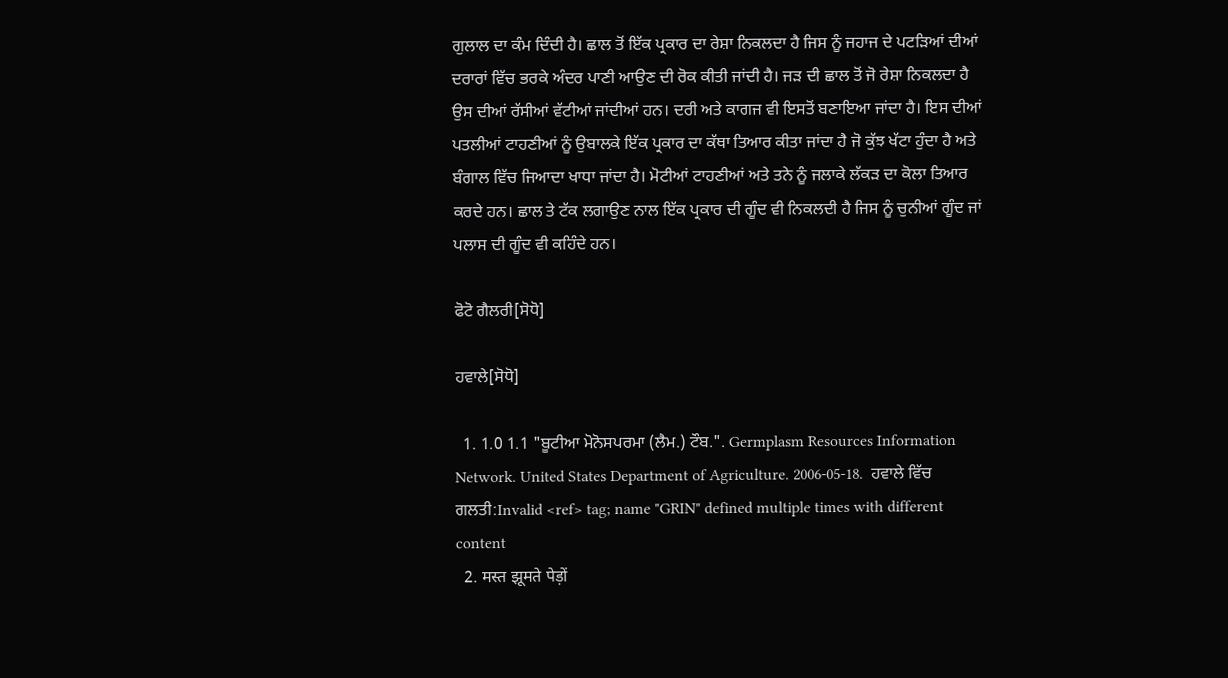ਗੁਲਾਲ ਦਾ ਕੰਮ ਦਿੰਦੀ ਹੈ। ਛਾਲ ਤੋਂ ਇੱਕ ਪ੍ਰਕਾਰ ਦਾ ਰੇਸ਼ਾ ਨਿਕਲਦਾ ਹੈ ਜਿਸ ਨੂੰ ਜਹਾਜ ਦੇ ਪਟੜਿਆਂ ਦੀਆਂ ਦਰਾਰਾਂ ਵਿੱਚ ਭਰਕੇ ਅੰਦਰ ਪਾਣੀ ਆਉਣ ਦੀ ਰੋਕ ਕੀਤੀ ਜਾਂਦੀ ਹੈ। ਜੜ ਦੀ ਛਾਲ ਤੋਂ ਜੋ ਰੇਸ਼ਾ ਨਿਕਲਦਾ ਹੈ ਉਸ ਦੀਆਂ ਰੱਸੀਆਂ ਵੱਟੀਆਂ ਜਾਂਦੀਆਂ ਹਨ। ਦਰੀ ਅਤੇ ਕਾਗਜ ਵੀ ਇਸਤੋਂ ਬਣਾਇਆ ਜਾਂਦਾ ਹੈ। ਇਸ ਦੀਆਂ ਪਤਲੀਆਂ ਟਾਹਣੀਆਂ ਨੂੰ ਉਬਾਲਕੇ ਇੱਕ ਪ੍ਰਕਾਰ ਦਾ ਕੱਥਾ ਤਿਆਰ ਕੀਤਾ ਜਾਂਦਾ ਹੈ ਜੋ ਕੁੱਝ ਖੱਟਾ ਹੁੰਦਾ ਹੈ ਅਤੇ ਬੰਗਾਲ ਵਿੱਚ ਜਿਆਦਾ ਖਾਧਾ ਜਾਂਦਾ ਹੈ। ਮੋਟੀਆਂ ਟਾਹਣੀਆਂ ਅਤੇ ਤਨੇ ਨੂੰ ਜਲਾਕੇ ਲੱਕੜ ਦਾ ਕੋਲਾ ਤਿਆਰ ਕਰਦੇ ਹਨ। ਛਾਲ ਤੇ ਟੱਕ ਲਗਾਉਣ ਨਾਲ ਇੱਕ ਪ੍ਰਕਾਰ ਦੀ ਗੂੰਦ ਵੀ ਨਿਕਲਦੀ ਹੈ ਜਿਸ ਨੂੰ ਚੁਨੀਆਂ ਗੂੰਦ ਜਾਂ ਪਲਾਸ ਦੀ ਗੂੰਦ ਵੀ ਕਹਿੰਦੇ ਹਨ।

ਫੋਟੋ ਗੈਲਰੀ[ਸੋਧੋ]

ਹਵਾਲੇ[ਸੋਧੋ]

  1. 1.0 1.1 "ਬੂਟੀਆ ਮੋਨੋਸਪਰਮਾ (ਲੈਮ.) ਟੌਬ.". Germplasm Resources Information Network. United States Department of Agriculture. 2006-05-18.  ਹਵਾਲੇ ਵਿੱਚ ਗਲਤੀ:Invalid <ref> tag; name "GRIN" defined multiple times with different content
  2. मस्त झूमते पेड़ों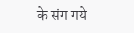के संग गये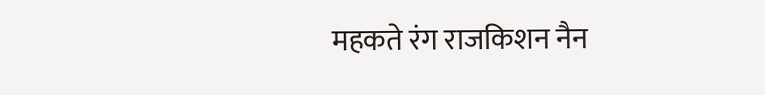महकते रंग राजकिशन नैन